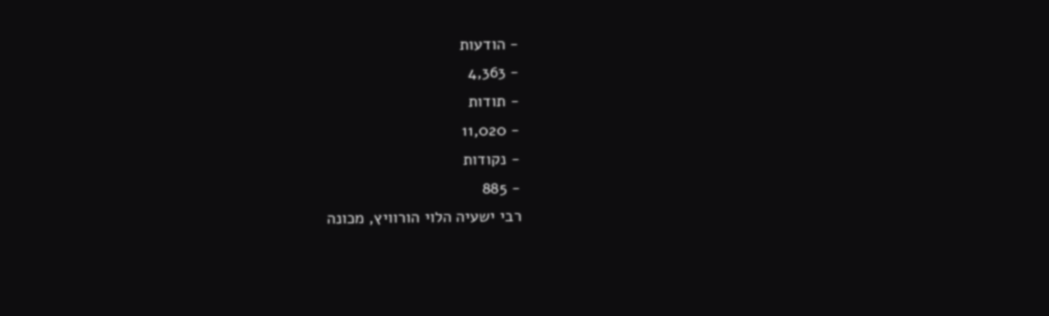- הודעות
- 4,363
- תודות
- 11,020
- נקודות
- 885
רבי ישעיה הלוי הורוויץ, מכונה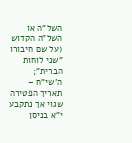השל"ה או השל"ה הקדוש (על שם חיבורו "שני לוחות הברית"; ה'שי"ח – תאריך הפטירה שגוי אך נתקבע י"א בניסן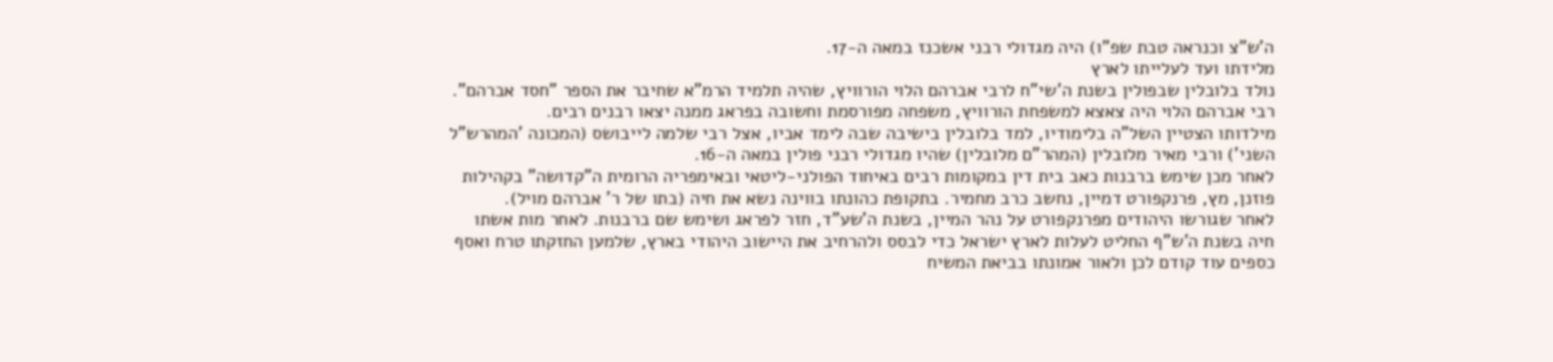ה'ש"צ וכנראה טבת שפ"ו) היה מגדולי רבני אשכנז במאה ה-17.
מלידתו ועד לעלייתו לארץ
נולד בלובלין שבפולין בשנת ה'שי"ח לרבי אברהם הלוי הורוויץ, שהיה תלמיד הרמ"א שחיבר את הספר "חסד אברהם". רבי אברהם הלוי היה צאצא למשפחת הורוויץ, משפחה מפורסמת וחשובה בפראג ממנה יצאו רבנים רבים.
מילדותו הצטיין השל"ה בלימודיו, למד בלובלין בישיבה שבה לימד אביו, אצל רבי שלמה לייבושס (המכונה 'המהרש"ל השני') ורבי מאיר מלובלין (המהר"ם מלובלין) שהיו מגדולי רבני פולין במאה ה-16.
לאחר מכן שימש ברבנות כאב בית דין במקומות רבים באיחוד הפולני-ליטאי ובאימפריה הרומית ה"קדושה" בקהילות פוזנן, מץ, פרנקפורט דמיין, נחשב כרב מחמיר. בתקופת כהונתו בווינה נשא את חיה (בתו של ר' אברהם מויל).
לאחר שגורשו היהודים מפרנקפורט על נהר המיין, בשנת ה'שע"ד, חזר לפראג ושימש שם ברבנות. לאחר מות אשתו חיה בשנת ה'ש"ף החליט לעלות לארץ ישראל כדי לבסס ולהרחיב את היישוב היהודי בארץ, שלמען החזקתו טרח ואסף כספים עוד קודם לכן ולאור אמונתו בביאת המשיח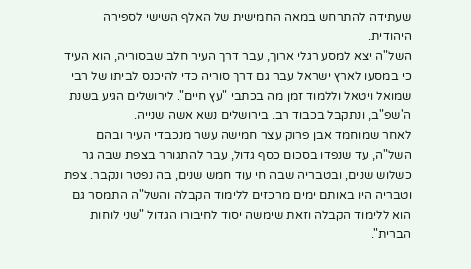שעתידה להתרחש במאה החמישית של האלף השישי לספירה היהודית.
השל"ה יצא למסע רגלי ארוך, עבר דרך העיר חלב שבסוריה, הוא העיד כי במסעו לארץ ישראל עבר גם דרך סוריה כדי להיכנס לביתו של רבי שמואל ויטאל וללמוד זמן מה בכתבי "עץ חיים". לירושלים הגיע בשנת ה'שפ"ב, ונתקבל בכבוד רב. בירושלים נשא אשה שנייה.
לאחר שמוחמד אבן פרוק עצר חמישה עשר מנכבדי העיר ובהם השל"ה, עד שנפדו בסכום כסף גדול, עבר להתגורר בצפת שבה גר כשלוש שנים, ובטבריה שבה חי עוד חמש שנים, בה נפטר ונקבר. צפת וטבריה היו באותם ימים מרכזים ללימוד הקבלה והשל"ה התמסר גם הוא ללימוד הקבלה וזאת שימשה יסוד לחיבורו הגדול "שני לוחות הברית".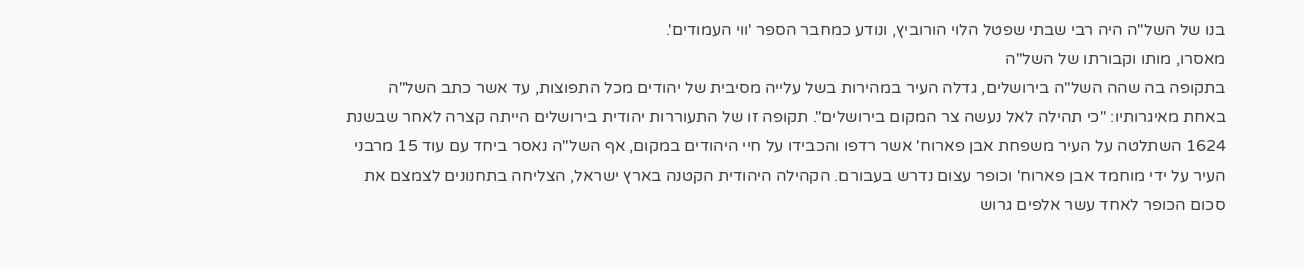בנו של השל"ה היה רבי שבתי שפטל הלוי הורוביץ, ונודע כמחבר הספר 'ווי העמודים'.
מאסרו, מותו וקבורתו של השל"ה
בתקופה בה שהה השל"ה בירושלים, גדלה העיר במהירות בשל עלייה מסיבית של יהודים מכל התפוצות, עד אשר כתב השל"ה באחת מאיגרותיו: "כי תהילה לאל נעשה צר המקום בירושלים". תקופה זו של התעוררות יהודית בירושלים הייתה קצרה לאחר שבשנת 1624 השתלטה על העיר משפחת אבן פארוח' אשר רדפו והכבידו על חיי היהודים במקום, אף השל"ה נאסר ביחד עם עוד 15 מרבני העיר על ידי מוחמד אבן פארוח' וכופר עצום נדרש בעבורם. הקהילה היהודית הקטנה בארץ ישראל, הצליחה בתחנונים לצמצם את סכום הכופר לאחד עשר אלפים גרוש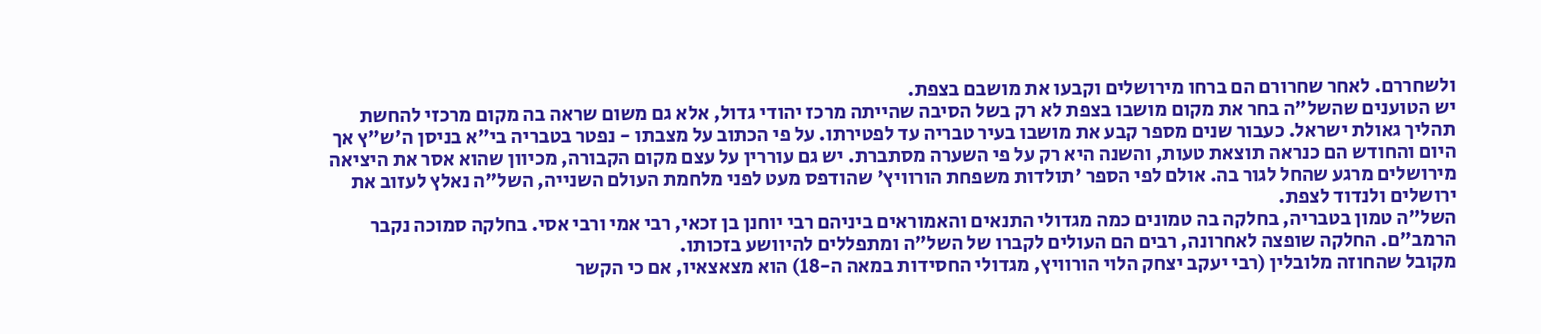ולשחררם. לאחר שחרורם הם ברחו מירושלים וקבעו את מושבם בצפת.
יש הטוענים שהשל"ה בחר את מקום מושבו בצפת לא רק בשל הסיבה שהייתה מרכז יהודי גדול, אלא גם משום שראה בה מקום מרכזי להחשת תהליך גאולת ישראל. כעבור שנים מספר קבע את מושבו בעיר טבריה עד לפטירתו. על פי הכתוב על מצבתו - נפטר בטבריה בי"א בניסן ה'ש"ץ אך היום והחודש הם כנראה תוצאת טעות, והשנה היא רק על פי השערה מסתברת. יש גם עוררין על עצם מקום הקבורה, מכיוון שהוא אסר את היציאה מירושלים מרגע שהחל לגור בה. אולם לפי הספר 'תולדות משפחת הורוויץ' שהודפס מעט לפני מלחמת העולם השנייה, השל"ה נאלץ לעזוב את ירושלים ולנדוד לצפת.
השל"ה טמון בטבריה, בחלקה בה טמונים כמה מגדולי התנאים והאמוראים ביניהם רבי יוחנן בן זכאי, רבי אמי ורבי אסי. בחלקה סמוכה נקבר הרמב"ם. החלקה שופצה לאחרונה, רבים הם העולים לקברו של השל"ה ומתפללים להיוושע בזכותו.
מקובל שהחוזה מלובלין (רבי יעקב יצחק הלוי הורוויץ, מגדולי החסידות במאה ה-18) הוא מצאצאיו, אם כי הקשר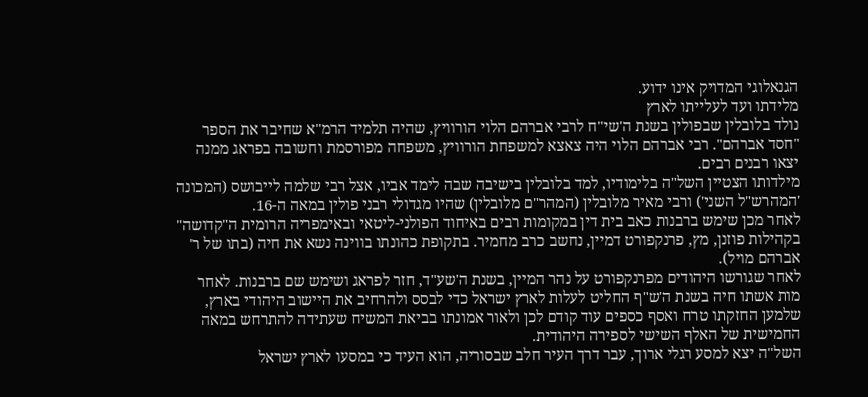הגנאלוגי המדויק אינו ידוע.
מלידתו ועד לעלייתו לארץ
נולד בלובלין שבפולין בשנת ה'שי"ח לרבי אברהם הלוי הורוויץ, שהיה תלמיד הרמ"א שחיבר את הספר "חסד אברהם". רבי אברהם הלוי היה צאצא למשפחת הורוויץ, משפחה מפורסמת וחשובה בפראג ממנה יצאו רבנים רבים.
מילדותו הצטיין השל"ה בלימודיו, למד בלובלין בישיבה שבה לימד אביו, אצל רבי שלמה לייבושס (המכונה 'המהרש"ל השני') ורבי מאיר מלובלין (המהר"ם מלובלין) שהיו מגדולי רבני פולין במאה ה-16.
לאחר מכן שימש ברבנות כאב בית דין במקומות רבים באיחוד הפולני-ליטאי ובאימפריה הרומית ה"קדושה" בקהילות פוזנן, מץ, פרנקפורט דמיין, נחשב כרב מחמיר. בתקופת כהונתו בווינה נשא את חיה (בתו של ר' אברהם מויל).
לאחר שגורשו היהודים מפרנקפורט על נהר המיין, בשנת ה'שע"ד, חזר לפראג ושימש שם ברבנות. לאחר מות אשתו חיה בשנת ה'ש"ף החליט לעלות לארץ ישראל כדי לבסס ולהרחיב את היישוב היהודי בארץ, שלמען החזקתו טרח ואסף כספים עוד קודם לכן ולאור אמונתו בביאת המשיח שעתידה להתרחש במאה החמישית של האלף השישי לספירה היהודית.
השל"ה יצא למסע רגלי ארוך, עבר דרך העיר חלב שבסוריה, הוא העיד כי במסעו לארץ ישראל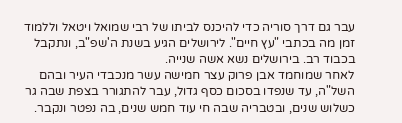עבר גם דרך סוריה כדי להיכנס לביתו של רבי שמואל ויטאל וללמוד זמן מה בכתבי "עץ חיים". לירושלים הגיע בשנת ה'שפ"ב, ונתקבל בכבוד רב. בירושלים נשא אשה שנייה.
לאחר שמוחמד אבן פרוק עצר חמישה עשר מנכבדי העיר ובהם השל"ה, עד שנפדו בסכום כסף גדול, עבר להתגורר בצפת שבה גר כשלוש שנים, ובטבריה שבה חי עוד חמש שנים, בה נפטר ונקבר.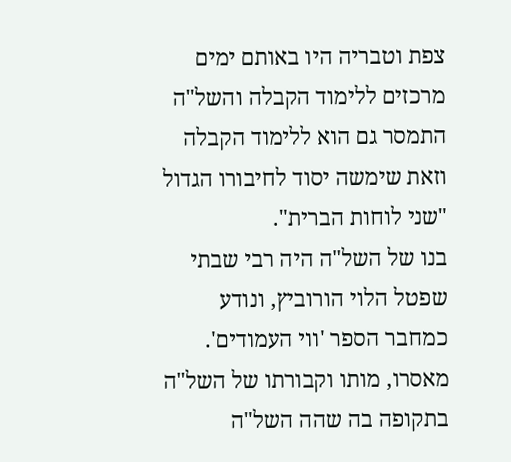צפת וטבריה היו באותם ימים מרכזים ללימוד הקבלה והשל"ה התמסר גם הוא ללימוד הקבלה וזאת שימשה יסוד לחיבורו הגדול "שני לוחות הברית".
בנו של השל"ה היה רבי שבתי שפטל הלוי הורוביץ, ונודע כמחבר הספר 'ווי העמודים'.
מאסרו, מותו וקבורתו של השל"ה
בתקופה בה שהה השל"ה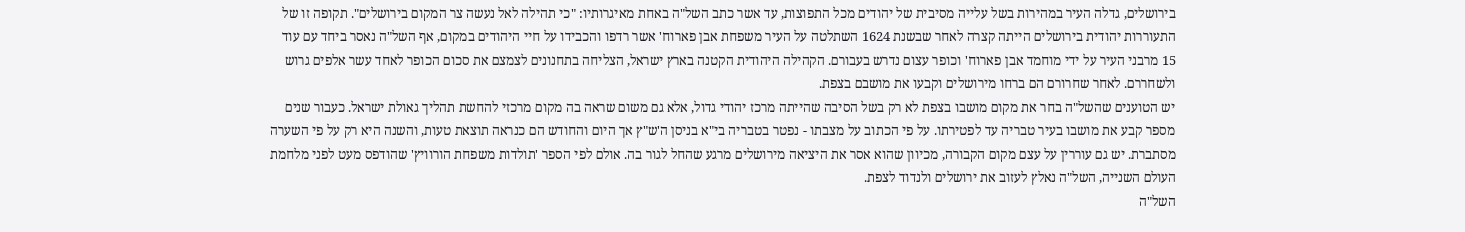בירושלים, גדלה העיר במהירות בשל עלייה מסיבית של יהודים מכל התפוצות, עד אשר כתב השל"ה באחת מאיגרותיו: "כי תהילה לאל נעשה צר המקום בירושלים". תקופה זו של התעוררות יהודית בירושלים הייתה קצרה לאחר שבשנת 1624 השתלטה על העיר משפחת אבן פארוח' אשר רדפו והכבידו על חיי היהודים במקום, אף השל"ה נאסר ביחד עם עוד 15 מרבני העיר על ידי מוחמד אבן פארוח' וכופר עצום נדרש בעבורם. הקהילה היהודית הקטנה בארץ ישראל, הצליחה בתחנונים לצמצם את סכום הכופר לאחד עשר אלפים גרוש ולשחררם. לאחר שחרורם הם ברחו מירושלים וקבעו את מושבם בצפת.
יש הטוענים שהשל"ה בחר את מקום מושבו בצפת לא רק בשל הסיבה שהייתה מרכז יהודי גדול, אלא גם משום שראה בה מקום מרכזי להחשת תהליך גאולת ישראל. כעבור שנים מספר קבע את מושבו בעיר טבריה עד לפטירתו. על פי הכתוב על מצבתו - נפטר בטבריה בי"א בניסן ה'ש"ץ אך היום והחודש הם כנראה תוצאת טעות, והשנה היא רק על פי השערה מסתברת. יש גם עוררין על עצם מקום הקבורה, מכיוון שהוא אסר את היציאה מירושלים מרגע שהחל לגור בה. אולם לפי הספר 'תולדות משפחת הורוויץ' שהודפס מעט לפני מלחמת העולם השנייה, השל"ה נאלץ לעזוב את ירושלים ולנדוד לצפת.
השל"ה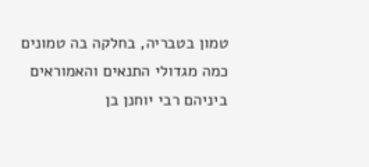טמון בטבריה, בחלקה בה טמונים כמה מגדולי התנאים והאמוראים ביניהם רבי יוחנן בן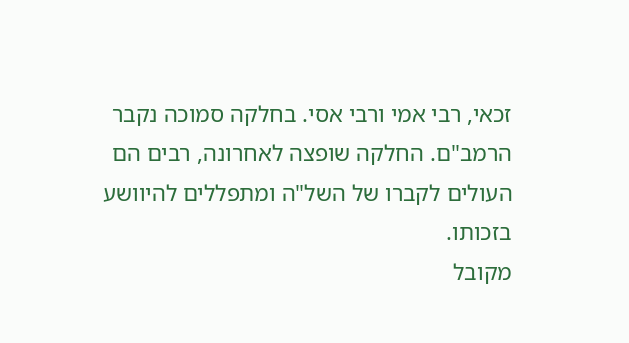זכאי, רבי אמי ורבי אסי. בחלקה סמוכה נקבר הרמב"ם. החלקה שופצה לאחרונה, רבים הם העולים לקברו של השל"ה ומתפללים להיוושע בזכותו.
מקובל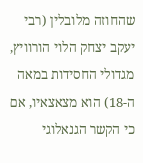שהחוזה מלובלין (רבי יעקב יצחק הלוי הורוויץ, מגדולי החסידות במאה ה-18) הוא מצאצאיו, אם כי הקשר הגנאלוגי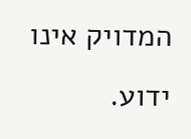המדויק אינו ידוע.